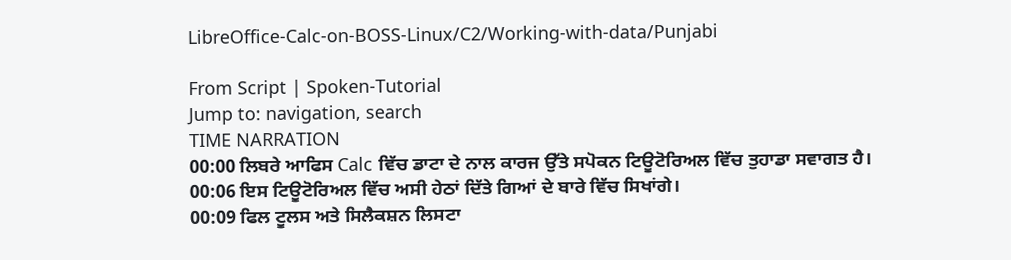LibreOffice-Calc-on-BOSS-Linux/C2/Working-with-data/Punjabi

From Script | Spoken-Tutorial
Jump to: navigation, search
TIME NARRATION
00:00 ਲਿਬਰੇ ਆਫਿਸ Calc ਵਿੱਚ ਡਾਟਾ ਦੇ ਨਾਲ ਕਾਰਜ ਉੱਤੇ ਸਪੋਕਨ ਟਿਊਟੋਰਿਅਲ ਵਿੱਚ ਤੁਹਾਡਾ ਸਵਾਗਤ ਹੈ।
00:06 ਇਸ ਟਿਊਟੋਰਿਅਲ ਵਿੱਚ ਅਸੀ ਹੇਠਾਂ ਦਿੱਤੇ ਗਿਆਂ ਦੇ ਬਾਰੇ ਵਿੱਚ ਸਿਖਾਂਗੇ।
00:09 ਫਿਲ ਟੂਲਸ ਅਤੇ ਸਿਲੈਕਸ਼ਨ ਲਿਸਟਾ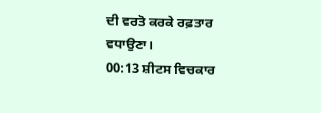ਦੀ ਵਰਤੋ ਕਰਕੇ ਰਫ਼ਤਾਰ ਵਧਾਉਣਾ।
00:13 ਸ਼ੀਟਸ ਵਿਚਕਾਰ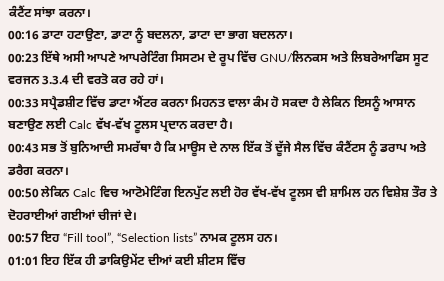ਕੰਟੈਂਟ ਸਾਂਝਾ ਕਰਨਾ।
00:16 ਡਾਟਾ ਹਟਾਉਣਾ, ਡਾਟਾ ਨੂੰ ਬਦਲਨਾ, ਡਾਟਾ ਦਾ ਭਾਗ ਬਦਲਨਾ।
00:23 ਇੱਥੇ ਅਸੀ ਆਪਣੇ ਆਪਰੇਟਿੰਗ ਸਿਸਟਮ ਦੇ ਰੂਪ ਵਿੱਚ GNU/ਲਿਨਕਸ ਅਤੇ ਲਿਬਰੇਆਫਿਸ ਸੂਟ ਵਰਜਨ 3.3.4 ਦੀ ਵਰਤੋ ਕਰ ਰਹੇ ਹਾਂ।
00:33 ਸਪ੍ਰੈਡਸ਼ੀਟ ਵਿੱਚ ਡਾਟਾ ਐਂਟਰ ਕਰਨਾ ਮਿਹਨਤ ਵਾਲਾ ਕੰਮ ਹੋ ਸਕਦਾ ਹੈ ਲੇਕਿਨ ਇਸਨੂੰ ਆਸਾਨ ਬਣਾਉਣ ਲਈ Calc ਵੱਖ-ਵੱਖ ਟੂਲਸ ਪ੍ਰਦਾਨ ਕਰਦਾ ਹੈ।
00:43 ਸਭ ਤੋਂ ਬੁਨਿਆਦੀ ਸਮਰੱਥਾ ਹੈ ਕਿ ਮਾਊਸ ਦੇ ਨਾਲ ਇੱਕ ਤੋਂ ਦੂੱਜੇ ਸੈਲ ਵਿੱਚ ਕੰਟੈਂਟਸ ਨੂੰ ਡਰਾਪ ਅਤੇ ਡਰੈਗ ਕਰਨਾ।
00:50 ਲੇਕਿਨ Calc ਵਿਚ ਆਟੋਮੇਟਿੰਗ ਇਨਪੁੱਟ ਲਈ ਹੋਰ ਵੱਖ-ਵੱਖ ਟੂਲਸ ਵੀ ਸ਼ਾਮਿਲ ਹਨ ਵਿਸ਼ੇਸ਼ ਤੌਰ ਤੇ ਦੋਹਰਾਈਆਂ ਗਈਆਂ ਚੀਜਾਂ ਦੇ।
00:57 ਇਹ “Fill tool”, “Selection lists” ਨਾਮਕ ਟੂਲਸ ਹਨ।
01:01 ਇਹ ਇੱਕ ਹੀ ਡਾਕਿਉਮੇਂਟ ਦੀਆਂ ਕਈ ਸ਼ੀਟਸ ਵਿੱਚ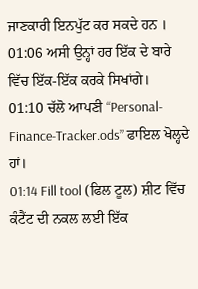ਜਾਣਕਾਰੀ ਇਨਪੁੱਟ ਕਰ ਸਕਦੇ ਹਨ ।
01:06 ਅਸੀ ਉਨ੍ਹਾਂ ਹਰ ਇੱਕ ਦੇ ਬਾਰੇ ਵਿੱਚ ਇੱਕ-ਇੱਕ ਕਰਕੇ ਸਿਖਾਂਗੇ।
01:10 ਚੱਲੋ ਆਪਣੀ “Personal-Finance-Tracker.ods” ਫਾਇਲ ਖੋਲ੍ਹਦੇ ਹਾਂ।
01:14 Fill tool (ਫਿਲ ਟੂਲ) ਸ਼ੀਟ ਵਿੱਚ ਕੰਟੈਂਟ ਦੀ ਨਕਲ ਲਈ ਇੱਕ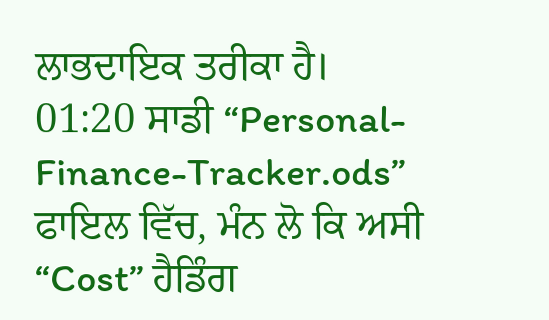ਲਾਭਦਾਇਕ ਤਰੀਕਾ ਹੈ।
01:20 ਸਾਡੀ “Personal-Finance-Tracker.ods” ਫਾਇਲ ਵਿੱਚ, ਮੰਨ ਲੋ ਕਿ ਅਸੀ “Cost” ਹੈਡਿੰਗ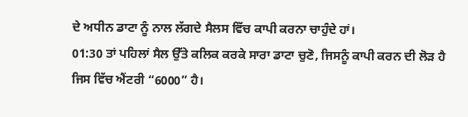ਦੇ ਅਧੀਨ ਡਾਟਾ ਨੂੰ ਨਾਲ ਲੱਗਦੇ ਸੈਲਸ ਵਿੱਚ ਕਾਪੀ ਕਰਨਾ ਚਾਹੁੰਦੇ ਹਾਂ।
01:30 ਤਾਂ ਪਹਿਲਾਂ ਸੈਲ ਉੱਤੇ ਕਲਿਕ ਕਰਕੇ ਸਾਰਾ ਡਾਟਾ ਚੁਣੋ, ਜਿਸਨੂੰ ਕਾਪੀ ਕਰਨ ਦੀ ਲੋੜ ਹੈ ਜਿਸ ਵਿੱਚ ਐਂਟਰੀ “6000” ਹੈ।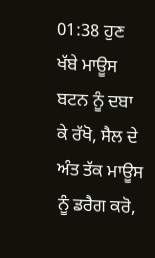01:38 ਹੁਣ ਖੱਬੇ ਮਾਊਸ ਬਟਨ ਨੂੰ ਦਬਾ ਕੇ ਰੱਖੋ, ਸੈਲ ਦੇ ਅੰਤ ਤੱਕ ਮਾਊਸ ਨੂੰ ਡਰੈਗ ਕਰੋ,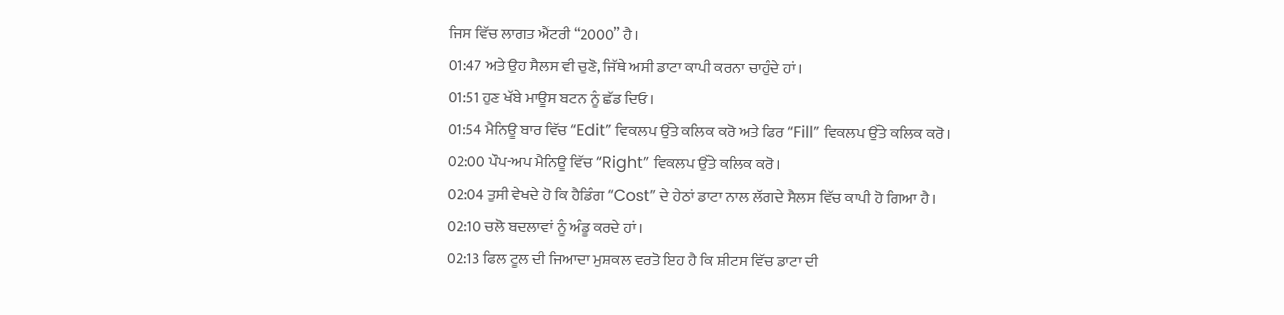ਜਿਸ ਵਿੱਚ ਲਾਗਤ ਐਂਟਰੀ “2000” ਹੈ।
01:47 ਅਤੇ ਉਹ ਸੈਲਸ ਵੀ ਚੁਣੋ, ਜਿੱਥੇ ਅਸੀ ਡਾਟਾ ਕਾਪੀ ਕਰਨਾ ਚਾਹੁੰਦੇ ਹਾਂ।
01:51 ਹੁਣ ਖੱਬੇ ਮਾਊਸ ਬਟਨ ਨੂੰ ਛੱਡ ਦਿਓ।
01:54 ਮੈਨਿਊ ਬਾਰ ਵਿੱਚ “Edit” ਵਿਕਲਪ ਉੱਤੇ ਕਲਿਕ ਕਰੋ ਅਤੇ ਫਿਰ “Fill” ਵਿਕਲਪ ਉੱਤੇ ਕਲਿਕ ਕਰੋ।
02:00 ਪੌਪ-ਅਪ ਮੈਨਿਊ ਵਿੱਚ “Right” ਵਿਕਲਪ ਉੱਤੇ ਕਲਿਕ ਕਰੋ।
02:04 ਤੁਸੀ ਵੇਖਦੇ ਹੋ ਕਿ ਹੈਡਿੰਗ “Cost” ਦੇ ਹੇਠਾਂ ਡਾਟਾ ਨਾਲ ਲੱਗਦੇ ਸੈਲਸ ਵਿੱਚ ਕਾਪੀ ਹੋ ਗਿਆ ਹੈ।
02:10 ਚਲੋ ਬਦਲਾਵਾਂ ਨੂੰ ਅੰਡੂ ਕਰਦੇ ਹਾਂ।
02:13 ਫਿਲ ਟੂਲ ਦੀ ਜਿਆਦਾ ਮੁਸ਼ਕਲ ਵਰਤੋ ਇਹ ਹੈ ਕਿ ਸ਼ੀਟਸ ਵਿੱਚ ਡਾਟਾ ਦੀ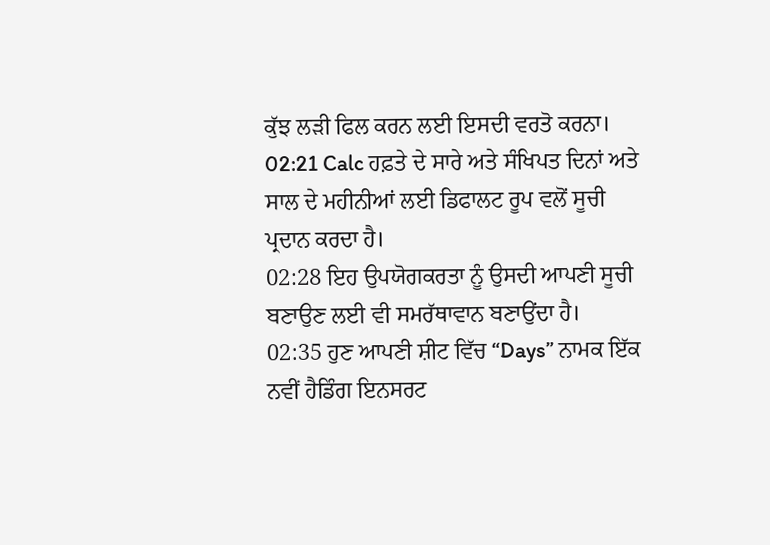ਕੁੱਝ ਲੜੀ ਫਿਲ ਕਰਨ ਲਈ ਇਸਦੀ ਵਰਤੋ ਕਰਨਾ।
02:21 Calc ਹਫ਼ਤੇ ਦੇ ਸਾਰੇ ਅਤੇ ਸੰਖਿਪਤ ਦਿਨਾਂ ਅਤੇ ਸਾਲ ਦੇ ਮਹੀਨੀਆਂ ਲਈ ਡਿਫਾਲਟ ਰੂਪ ਵਲੋਂ ਸੂਚੀ ਪ੍ਰਦਾਨ ਕਰਦਾ ਹੈ।
02:28 ਇਹ ਉਪਯੋਗਕਰਤਾ ਨੂੰ ਉਸਦੀ ਆਪਣੀ ਸੂਚੀ ਬਣਾਉਣ ਲਈ ਵੀ ਸਮਰੱਥਾਵਾਨ ਬਣਾਉਂਦਾ ਹੈ।
02:35 ਹੁਣ ਆਪਣੀ ਸ਼ੀਟ ਵਿੱਚ “Days” ਨਾਮਕ ਇੱਕ ਨਵੀਂ ਹੈਡਿੰਗ ਇਨਸਰਟ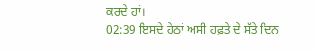ਕਰਦੇ ਹਾਂ।
02:39 ਇਸਦੇ ਹੇਠਾਂ ਅਸੀ ਹਫ਼ਤੇ ਦੇ ਸੱਤੇ ਦਿਨ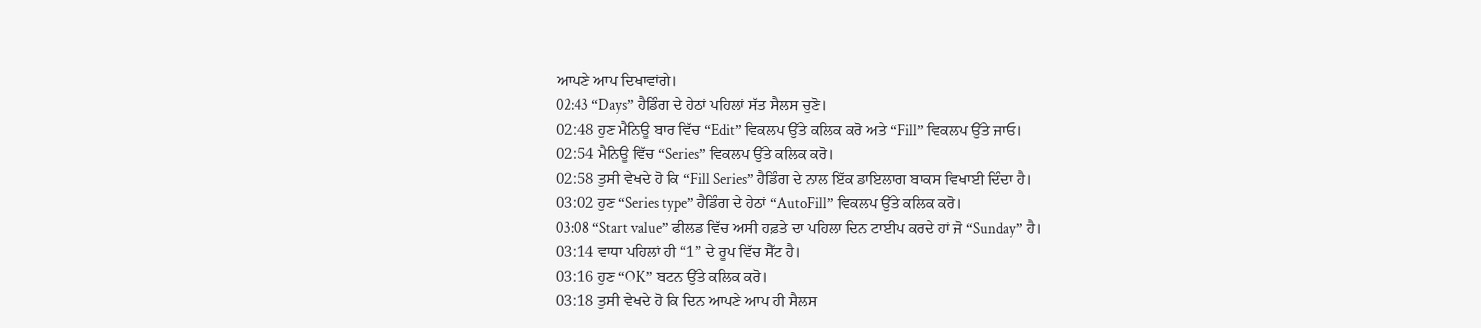ਆਪਣੇ ਆਪ ਦਿਖਾਵਾਂਗੇ।
02:43 “Days” ਹੈਡਿੰਗ ਦੇ ਹੇਠਾਂ ਪਹਿਲਾਂ ਸੱਤ ਸੈਲਸ ਚੁਣੋ।
02:48 ਹੁਣ ਮੈਨਿਊ ਬਾਰ ਵਿੱਚ “Edit” ਵਿਕਲਪ ਉੱਤੇ ਕਲਿਕ ਕਰੋ ਅਤੇ “Fill” ਵਿਕਲਪ ਉੱਤੇ ਜਾਓ।
02:54 ਮੈਨਿਊ ਵਿੱਚ “Series” ਵਿਕਲਪ ਉੱਤੇ ਕਲਿਕ ਕਰੋ।
02:58 ਤੁਸੀ ਵੇਖਦੇ ਹੋ ਕਿ “Fill Series” ਹੈਡਿੰਗ ਦੇ ਨਾਲ ਇੱਕ ਡਾਇਲਾਗ ਬਾਕਸ ਵਿਖਾਈ ਦਿੰਦਾ ਹੈ।
03:02 ਹੁਣ “Series type” ਹੈਡਿੰਗ ਦੇ ਹੇਠਾਂ “AutoFill” ਵਿਕਲਪ ਉੱਤੇ ਕਲਿਕ ਕਰੋ।
03:08 “Start value” ਫੀਲਡ ਵਿੱਚ ਅਸੀ ਹਫ਼ਤੇ ਦਾ ਪਹਿਲਾ ਦਿਨ ਟਾਈਪ ਕਰਦੇ ਹਾਂ ਜੋ “Sunday” ਹੈ।
03:14 ਵਾਧਾ ਪਹਿਲਾਂ ਹੀ “1” ਦੇ ਰੂਪ ਵਿੱਚ ਸੈੱਟ ਹੈ।
03:16 ਹੁਣ “OK” ਬਟਨ ਉੱਤੇ ਕਲਿਕ ਕਰੋ।
03:18 ਤੁਸੀ ਵੇਖਦੇ ਹੋ ਕਿ ਦਿਨ ਆਪਣੇ ਆਪ ਹੀ ਸੈਲਸ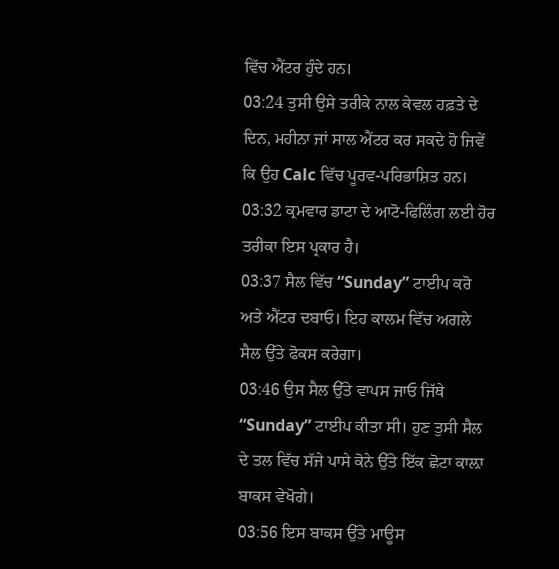ਵਿੱਚ ਐਂਟਰ ਹੁੰਦੇ ਹਨ।
03:24 ਤੁਸੀ ਉਸੇ ਤਰੀਕੇ ਨਾਲ ਕੇਵਲ ਹਫ਼ਤੇ ਦੇ ਦਿਨ, ਮਹੀਨਾ ਜਾਂ ਸਾਲ ਐਂਟਰ ਕਰ ਸਕਦੇ ਹੋ ਜਿਵੇਂ ਕਿ ਉਹ Calc ਵਿੱਚ ਪੂਰਵ-ਪਰਿਭਾਸ਼ਿਤ ਹਨ।
03:32 ਕ੍ਰਮਵਾਰ ਡਾਟਾ ਦੇ ਆਟੋ-ਫਿਲਿੰਗ ਲਈ ਹੋਰ ਤਰੀਕਾ ਇਸ ਪ੍ਰਕਾਰ ਹੈ।
03:37 ਸੈਲ ਵਿੱਚ “Sunday” ਟਾਈਪ ਕਰੋ ਅਤੇ ਐਂਟਰ ਦਬਾਓ। ਇਹ ਕਾਲਮ ਵਿੱਚ ਅਗਲੇ ਸੈਲ ਉੱਤੇ ਫੋਕਸ ਕਰੇਗਾ।
03:46 ਉਸ ਸੈਲ ਉੱਤੇ ਵਾਪਸ ਜਾਓ ਜਿੱਥੇ “Sunday” ਟਾਈਪ ਕੀਤਾ ਸੀ। ਹੁਣ ਤੁਸੀ ਸੈਲ ਦੇ ਤਲ ਵਿੱਚ ਸੱਜੇ ਪਾਸੇ ਕੋਨੇ ਉੱਤੇ ਇੱਕ ਛੋਟਾ ਕਾਲ਼ਾ ਬਾਕਸ ਵੇਖੋਗੇ।
03:56 ਇਸ ਬਾਕਸ ਉੱਤੇ ਮਾਊਸ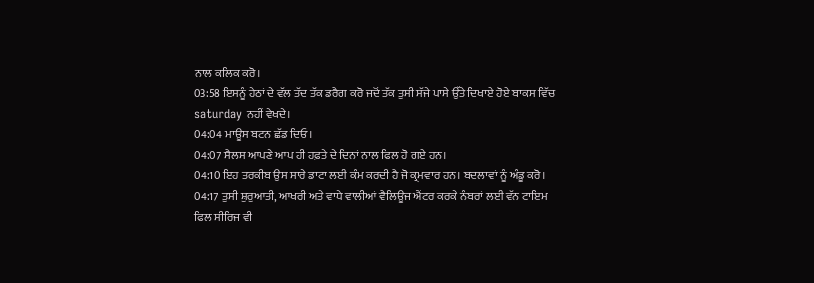ਨਾਲ ਕਲਿਕ ਕਰੋ।
03:58 ਇਸਨੂੰ ਹੇਠਾਂ ਦੇ ਵੱਲ ਤੱਦ ਤੱਕ ਡਰੈਗ ਕਰੋ ਜਦੋਂ ਤੱਕ ਤੁਸੀ ਸੱਜੇ ਪਾਸੇ ਉੱਤੇ ਦਿਖਾਏ ਹੋਏ ਬਾਕਸ ਵਿੱਚ saturday ਨਹੀਂ ਵੇਖਦੇ।
04:04 ਮਾਊਸ ਬਟਨ ਛੱਡ ਦਿਓ।
04:07 ਸੈਲਸ ਆਪਣੇ ਆਪ ਹੀ ਹਫ਼ਤੇ ਦੇ ਦਿਨਾਂ ਨਾਲ ਫਿਲ ਹੋ ਗਏ ਹਨ।
04:10 ਇਹ ਤਰਕੀਬ ਉਸ ਸਾਰੇ ਡਾਟਾ ਲਈ ਕੰਮ ਕਰਦੀ ਹੈ ਜੋ ਕ੍ਰਮਵਾਰ ਹਨ। ਬਦਲਾਵਾਂ ਨੂੰ ਅੰਡੂ ਕਰੋ।
04:17 ਤੁਸੀ ਸ਼ੁਰੁਆਤੀ, ਆਖਰੀ ਅਤੇ ਵਾਧੇ ਵਾਲੀਆਂ ਵੈਲਿਊਜ ਐਂਟਰ ਕਰਕੇ ਨੰਬਰਾਂ ਲਈ ਵੱਨ ਟਾਇਮ ਫਿਲ ਸੀਰਿਜ ਵੀ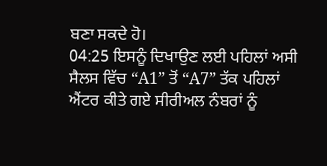ਬਣਾ ਸਕਦੇ ਹੋ।
04:25 ਇਸਨੂੰ ਦਿਖਾਉਣ ਲਈ ਪਹਿਲਾਂ ਅਸੀ ਸੈਲਸ ਵਿੱਚ “A1” ਤੋਂ “A7” ਤੱਕ ਪਹਿਲਾਂ ਐਂਟਰ ਕੀਤੇ ਗਏ ਸੀਰੀਅਲ ਨੰਬਰਾਂ ਨੂੰ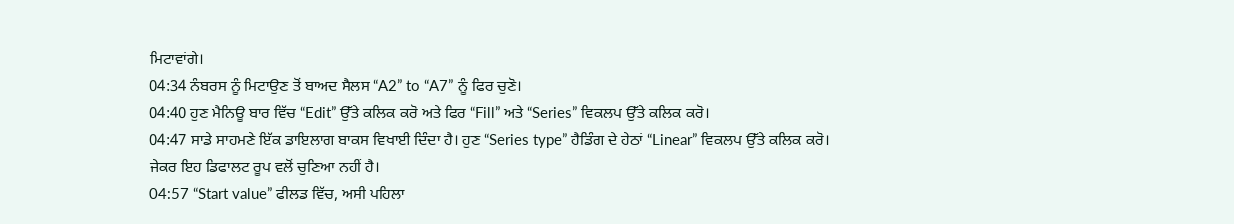ਮਿਟਾਵਾਂਗੇ।
04:34 ਨੰਬਰਸ ਨੂੰ ਮਿਟਾਉਣ ਤੋਂ ਬਾਅਦ ਸੈਲਸ “A2” to “A7” ਨੂੰ ਫਿਰ ਚੁਣੋ।
04:40 ਹੁਣ ਮੈਨਿਊ ਬਾਰ ਵਿੱਚ “Edit” ਉੱਤੇ ਕਲਿਕ ਕਰੋ ਅਤੇ ਫਿਰ “Fill” ਅਤੇ “Series” ਵਿਕਲਪ ਉੱਤੇ ਕਲਿਕ ਕਰੋ।
04:47 ਸਾਡੇ ਸਾਹਮਣੇ ਇੱਕ ਡਾਇਲਾਗ ਬਾਕਸ ਵਿਖਾਈ ਦਿੰਦਾ ਹੈ। ਹੁਣ “Series type” ਹੈਡਿੰਗ ਦੇ ਹੇਠਾਂ “Linear” ਵਿਕਲਪ ਉੱਤੇ ਕਲਿਕ ਕਰੋ। ਜੇਕਰ ਇਹ ਡਿਫਾਲਟ ਰੂਪ ਵਲੋਂ ਚੁਣਿਆ ਨਹੀਂ ਹੈ।
04:57 “Start value” ਫੀਲਡ ਵਿੱਚ, ਅਸੀ ਪਹਿਲਾ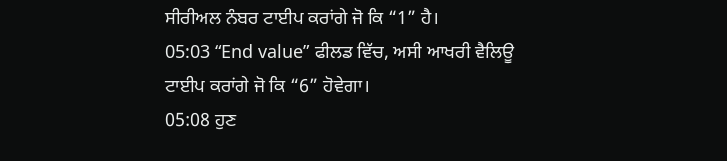ਸੀਰੀਅਲ ਨੰਬਰ ਟਾਈਪ ਕਰਾਂਗੇ ਜੋ ਕਿ “1” ਹੈ।
05:03 “End value” ਫੀਲਡ ਵਿੱਚ, ਅਸੀ ਆਖਰੀ ਵੈਲਿਊ ਟਾਈਪ ਕਰਾਂਗੇ ਜੋ ਕਿ “6” ਹੋਵੇਗਾ।
05:08 ਹੁਣ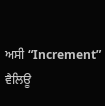ਅਸੀ “Increment” ਵੈਲਿਊ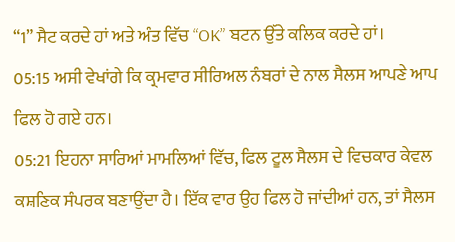“1” ਸੈਟ ਕਰਦੇ ਹਾਂ ਅਤੇ ਅੰਤ ਵਿੱਚ “OK” ਬਟਨ ਉੱਤੇ ਕਲਿਕ ਕਰਦੇ ਹਾਂ।
05:15 ਅਸੀ ਵੇਖਾਂਗੇ ਕਿ ਕ੍ਰਮਵਾਰ ਸੀਰਿਅਲ ਨੰਬਰਾਂ ਦੇ ਨਾਲ ਸੈਲਸ ਆਪਣੇ ਆਪ ਫਿਲ ਹੋ ਗਏ ਹਨ।
05:21 ਇਹਨਾ ਸਾਰਿਆਂ ਮਾਮਲਿਆਂ ਵਿੱਚ, ਫਿਲ ਟੂਲ ਸੈਲਸ ਦੇ ਵਿਚਕਾਰ ਕੇਵਲ ਕਸ਼ਣਿਕ ਸੰਪਰਕ ਬਣਾਉਂਦਾ ਹੈ। ਇੱਕ ਵਾਰ ਉਹ ਫਿਲ ਹੋ ਜਾਂਦੀਆਂ ਹਨ, ਤਾਂ ਸੈਲਸ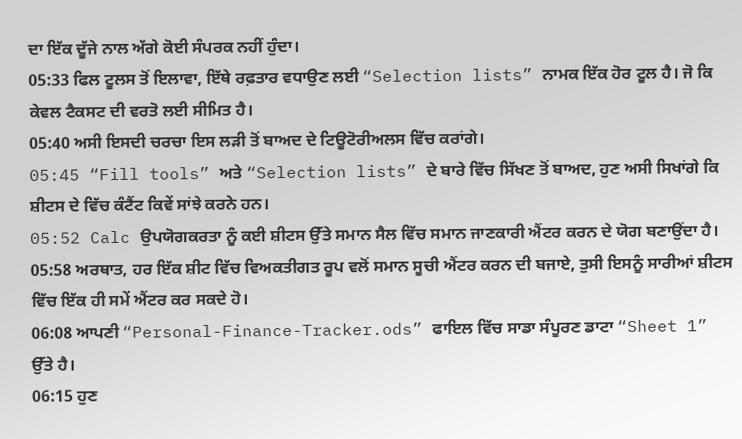ਦਾ ਇੱਕ ਦੂੱਜੇ ਨਾਲ ਅੱਗੇ ਕੋਈ ਸੰਪਰਕ ਨਹੀਂ ਹੁੰਦਾ।
05:33 ਫਿਲ ਟੂਲਸ ਤੋਂ ਇਲਾਵਾ, ਇੱਥੇ ਰਫ਼ਤਾਰ ਵਧਾਉਣ ਲਈ “Selection lists” ਨਾਮਕ ਇੱਕ ਹੋਰ ਟੂਲ ਹੈ। ਜੋ ਕਿ ਕੇਵਲ ਟੈਕਸਟ ਦੀ ਵਰਤੋ ਲਈ ਸੀਮਿਤ ਹੈ।
05:40 ਅਸੀ ਇਸਦੀ ਚਰਚਾ ਇਸ ਲੜੀ ਤੋਂ ਬਾਅਦ ਦੇ ਟਿਊਟੋਰੀਅਲਸ ਵਿੱਚ ਕਰਾਂਗੇ।
05:45 “Fill tools” ਅਤੇ “Selection lists” ਦੇ ਬਾਰੇ ਵਿੱਚ ਸਿੱਖਣ ਤੋਂ ਬਾਅਦ, ਹੁਣ ਅਸੀ ਸਿਖਾਂਗੇ ਕਿ ਸ਼ੀਟਸ ਦੇ ਵਿੱਚ ਕੰਟੈਂਟ ਕਿਵੇਂ ਸਾਂਝੇ ਕਰਨੇ ਹਨ।
05:52 Calc ਉਪਯੋਗਕਰਤਾ ਨੂੰ ਕਈ ਸ਼ੀਟਸ ਉੱਤੇ ਸਮਾਨ ਸੈਲ ਵਿੱਚ ਸਮਾਨ ਜਾਣਕਾਰੀ ਐਂਟਰ ਕਰਨ ਦੇ ਯੋਗ ਬਣਾਉਂਦਾ ਹੈ।
05:58 ਅਰਥਾਤ, ਹਰ ਇੱਕ ਸ਼ੀਟ ਵਿੱਚ ਵਿਅਕਤੀਗਤ ਰੂਪ ਵਲੋਂ ਸਮਾਨ ਸੂਚੀ ਐਂਟਰ ਕਰਨ ਦੀ ਬਜਾਏ, ਤੁਸੀ ਇਸਨੂੰ ਸਾਰੀਆਂ ਸ਼ੀਟਸ ਵਿੱਚ ਇੱਕ ਹੀ ਸਮੇਂ ਐਂਟਰ ਕਰ ਸਕਦੇ ਹੋ।
06:08 ਆਪਣੀ “Personal-Finance-Tracker.ods” ਫਾਇਲ ਵਿੱਚ ਸਾਡਾ ਸੰਪੂਰਣ ਡਾਟਾ “Sheet 1” ਉੱਤੇ ਹੈ।
06:15 ਹੁਣ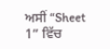ਅਸੀਂ “Sheet 1” ਵਿੱਚ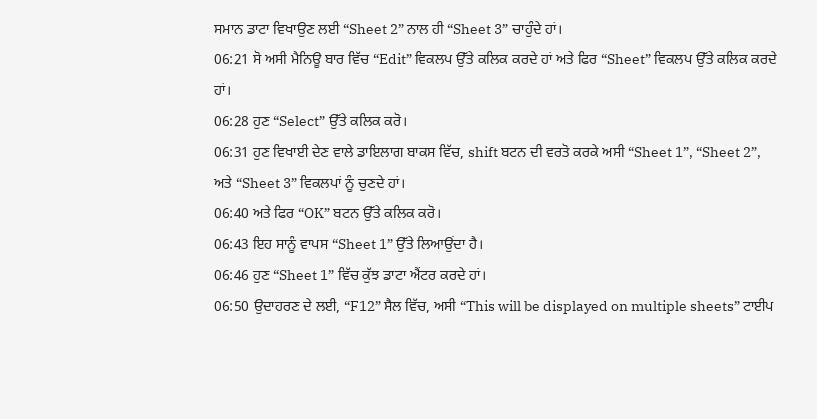ਸਮਾਨ ਡਾਟਾ ਵਿਖਾਉਣ ਲਈ “Sheet 2” ਨਾਲ ਹੀ “Sheet 3” ਚਾਹੁੰਦੇ ਹਾਂ।
06:21 ਸੋ ਅਸੀ ਮੈਨਿਊ ਬਾਰ ਵਿੱਚ “Edit” ਵਿਕਲਪ ਉੱਤੇ ਕਲਿਕ ਕਰਦੇ ਹਾਂ ਅਤੇ ਫਿਰ “Sheet” ਵਿਕਲਪ ਉੱਤੇ ਕਲਿਕ ਕਰਦੇ ਹਾਂ।
06:28 ਹੁਣ “Select” ਉੱਤੇ ਕਲਿਕ ਕਰੋ।
06:31 ਹੁਣ ਵਿਖਾਈ ਦੇਣ ਵਾਲੇ ਡਾਇਲਾਗ ਬਾਕਸ ਵਿੱਚ, shift ਬਟਨ ਦੀ ਵਰਤੋ ਕਰਕੇ ਅਸੀ “Sheet 1”, “Sheet 2”, ਅਤੇ “Sheet 3” ਵਿਕਲਪਾਂ ਨੂੰ ਚੁਣਦੇ ਹਾਂ।
06:40 ਅਤੇ ਫਿਰ “OK” ਬਟਨ ਉੱਤੇ ਕਲਿਕ ਕਰੋ।
06:43 ਇਹ ਸਾਨੂੰ ਵਾਪਸ “Sheet 1” ਉੱਤੇ ਲਿਆਉਂਦਾ ਹੈ।
06:46 ਹੁਣ “Sheet 1” ਵਿੱਚ ਕੁੱਝ ਡਾਟਾ ਐਂਟਰ ਕਰਦੇ ਹਾਂ।
06:50 ਉਦਾਹਰਣ ਦੇ ਲਈ, “F12” ਸੈਲ ਵਿੱਚ, ਅਸੀ “This will be displayed on multiple sheets” ਟਾਈਪ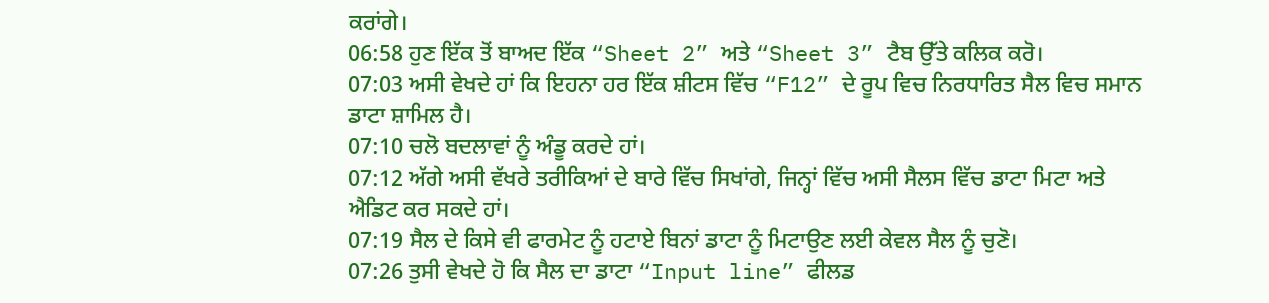ਕਰਾਂਗੇ।
06:58 ਹੁਣ ਇੱਕ ਤੋਂ ਬਾਅਦ ਇੱਕ “Sheet 2” ਅਤੇ “Sheet 3” ਟੈਬ ਉੱਤੇ ਕਲਿਕ ਕਰੋ।
07:03 ਅਸੀ ਵੇਖਦੇ ਹਾਂ ਕਿ ਇਹਨਾ ਹਰ ਇੱਕ ਸ਼ੀਟਸ ਵਿੱਚ “F12” ਦੇ ਰੂਪ ਵਿਚ ਨਿਰਧਾਰਿਤ ਸੈਲ ਵਿਚ ਸਮਾਨ ਡਾਟਾ ਸ਼ਾਮਿਲ ਹੈ।
07:10 ਚਲੋ ਬਦਲਾਵਾਂ ਨੂੰ ਅੰਡੂ ਕਰਦੇ ਹਾਂ।
07:12 ਅੱਗੇ ਅਸੀ ਵੱਖਰੇ ਤਰੀਕਿਆਂ ਦੇ ਬਾਰੇ ਵਿੱਚ ਸਿਖਾਂਗੇ, ਜਿਨ੍ਹਾਂ ਵਿੱਚ ਅਸੀ ਸੈਲਸ ਵਿੱਚ ਡਾਟਾ ਮਿਟਾ ਅਤੇ ਐਡਿਟ ਕਰ ਸਕਦੇ ਹਾਂ।
07:19 ਸੈਲ ਦੇ ਕਿਸੇ ਵੀ ਫਾਰਮੇਟ ਨੂੰ ਹਟਾਏ ਬਿਨਾਂ ਡਾਟਾ ਨੂੰ ਮਿਟਾਉਣ ਲਈ ਕੇਵਲ ਸੈਲ ਨੂੰ ਚੁਣੋ।
07:26 ਤੁਸੀ ਵੇਖਦੇ ਹੋ ਕਿ ਸੈਲ ਦਾ ਡਾਟਾ “Input line” ਫੀਲਡ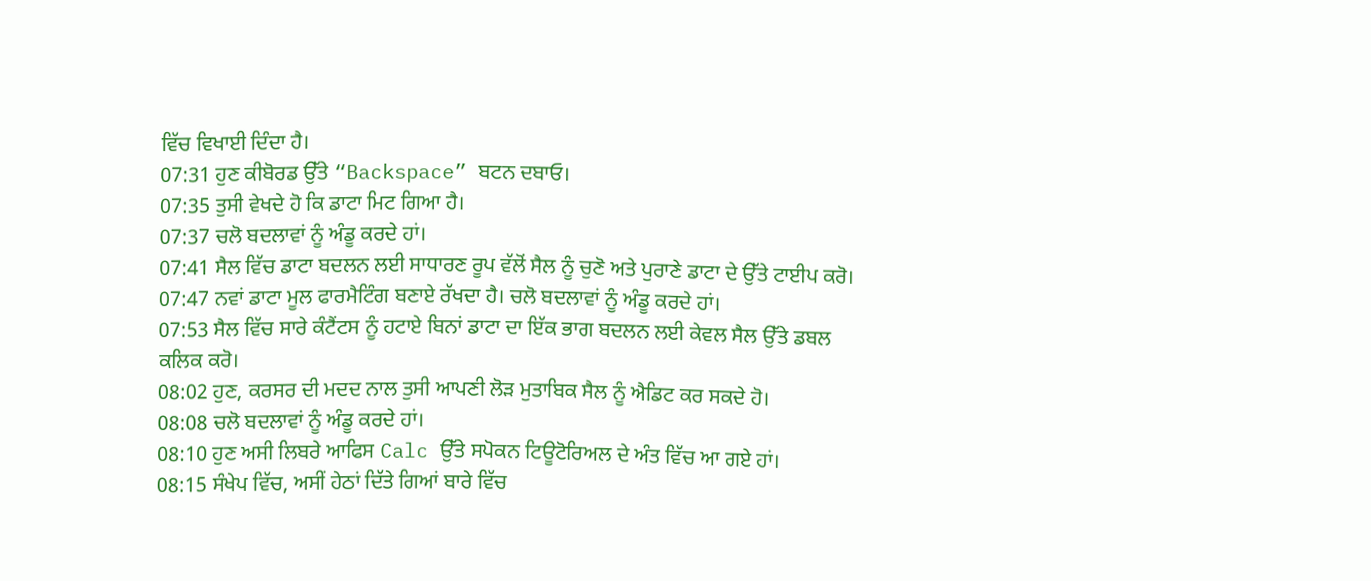ਵਿੱਚ ਵਿਖਾਈ ਦਿੰਦਾ ਹੈ।
07:31 ਹੁਣ ਕੀਬੋਰਡ ਉੱਤੇ “Backspace” ਬਟਨ ਦਬਾਓ।
07:35 ਤੁਸੀ ਵੇਖਦੇ ਹੋ ਕਿ ਡਾਟਾ ਮਿਟ ਗਿਆ ਹੈ।
07:37 ਚਲੋ ਬਦਲਾਵਾਂ ਨੂੰ ਅੰਡੂ ਕਰਦੇ ਹਾਂ।
07:41 ਸੈਲ ਵਿੱਚ ਡਾਟਾ ਬਦਲਨ ਲਈ ਸਾਧਾਰਣ ਰੂਪ ਵੱਲੋਂ ਸੈਲ ਨੂੰ ਚੁਣੋ ਅਤੇ ਪੁਰਾਣੇ ਡਾਟਾ ਦੇ ਉੱਤੇ ਟਾਈਪ ਕਰੋ।
07:47 ਨਵਾਂ ਡਾਟਾ ਮੂਲ ਫਾਰਮੈਟਿੰਗ ਬਣਾਏ ਰੱਖਦਾ ਹੈ। ਚਲੋ ਬਦਲਾਵਾਂ ਨੂੰ ਅੰਡੂ ਕਰਦੇ ਹਾਂ।
07:53 ਸੈਲ ਵਿੱਚ ਸਾਰੇ ਕੰਟੈਂਟਸ ਨੂੰ ਹਟਾਏ ਬਿਨਾਂ ਡਾਟਾ ਦਾ ਇੱਕ ਭਾਗ ਬਦਲਨ ਲਈ ਕੇਵਲ ਸੈਲ ਉੱਤੇ ਡਬਲ ਕਲਿਕ ਕਰੋ।
08:02 ਹੁਣ, ਕਰਸਰ ਦੀ ਮਦਦ ਨਾਲ ਤੁਸੀ ਆਪਣੀ ਲੋੜ ਮੁਤਾਬਿਕ ਸੈਲ ਨੂੰ ਐਡਿਟ ਕਰ ਸਕਦੇ ਹੋ।
08:08 ਚਲੋ ਬਦਲਾਵਾਂ ਨੂੰ ਅੰਡੂ ਕਰਦੇ ਹਾਂ।
08:10 ਹੁਣ ਅਸੀ ਲਿਬਰੇ ਆਫਿਸ Calc ਉੱਤੇ ਸਪੋਕਨ ਟਿਊਟੋਰਿਅਲ ਦੇ ਅੰਤ ਵਿੱਚ ਆ ਗਏ ਹਾਂ।
08:15 ਸੰਖੇਪ ਵਿੱਚ, ਅਸੀਂ ਹੇਠਾਂ ਦਿੱਤੇ ਗਿਆਂ ਬਾਰੇ ਵਿੱਚ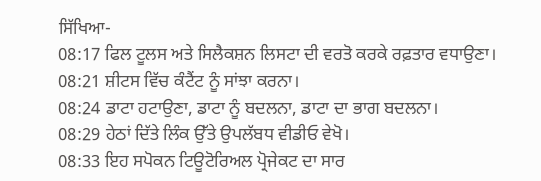ਸਿੱਖਿਆ-
08:17 ਫਿਲ ਟੂਲਸ ਅਤੇ ਸਿਲੈਕਸ਼ਨ ਲਿਸਟਾ ਦੀ ਵਰਤੋ ਕਰਕੇ ਰਫ਼ਤਾਰ ਵਧਾਉਣਾ।
08:21 ਸ਼ੀਟਸ ਵਿੱਚ ਕੰਟੈਂਟ ਨੂੰ ਸਾਂਝਾ ਕਰਨਾ।
08:24 ਡਾਟਾ ਹਟਾਉਣਾ, ਡਾਟਾ ਨੂੰ ਬਦਲਨਾ, ਡਾਟਾ ਦਾ ਭਾਗ ਬਦਲਨਾ।
08:29 ਹੇਠਾਂ ਦਿੱਤੇ ਲਿੰਕ ਉੱਤੇ ਉਪਲੱਬਧ ਵੀਡੀਓ ਵੇਖੋ।
08:33 ਇਹ ਸਪੋਕਨ ਟਿਊਟੋਰਿਅਲ ਪ੍ਰੋਜੇਕਟ ਦਾ ਸਾਰ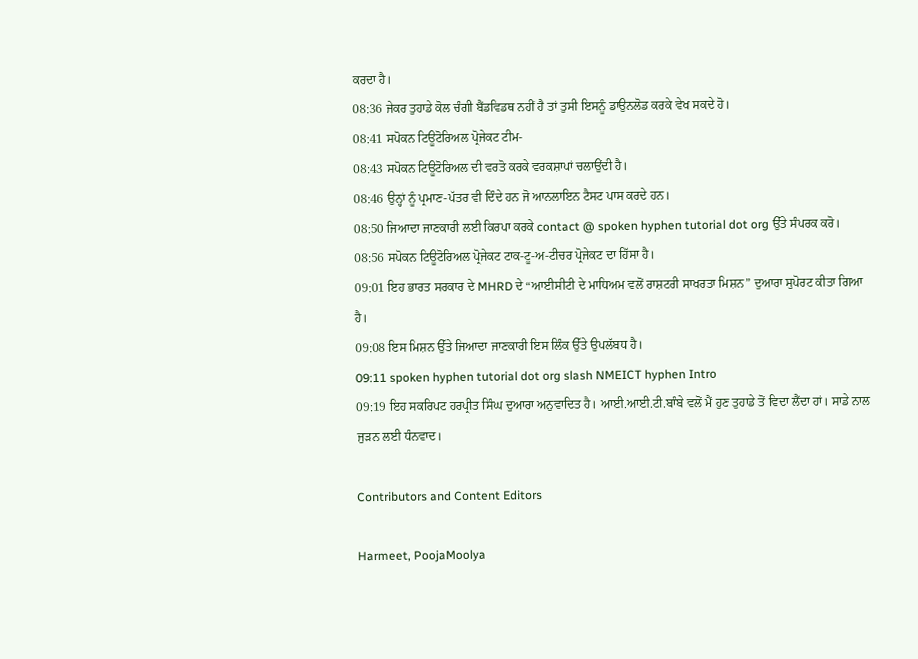ਕਰਦਾ ਹੈ।
08:36 ਜੇਕਰ ਤੁਹਾਡੇ ਕੋਲ ਚੰਗੀ ਬੈਂਡਵਿਡਥ ਨਹੀਂ ਹੈ ਤਾਂ ਤੁਸੀ ਇਸਨੂੰ ਡਾਉਨਲੋਡ ਕਰਕੇ ਵੇਖ ਸਕਦੇ ਹੋ।
08:41 ਸਪੋਕਨ ਟਿਊਟੋਰਿਅਲ ਪ੍ਰੋਜੇਕਟ ਟੀਮ-
08:43 ਸਪੋਕਨ ਟਿਊਟੋਰਿਅਲ ਦੀ ਵਰਤੋ ਕਰਕੇ ਵਰਕਸ਼ਾਪਾਂ ਚਲਾਉਂਦੀ ਹੈ।
08:46 ਉਨ੍ਹਾਂ ਨੂੰ ਪ੍ਰਮਾਣ-ਪੱਤਰ ਵੀ ਦਿੰਦੇ ਹਨ ਜੋ ਆਨਲਾਇਨ ਟੈਸਟ ਪਾਸ ਕਰਦੇ ਹਨ।
08:50 ਜਿਆਦਾ ਜਾਣਕਾਰੀ ਲਈ ਕਿਰਪਾ ਕਰਕੇ contact @ spoken hyphen tutorial dot org ਉੱਤੇ ਸੰਪਰਕ ਕਰੋ।
08:56 ਸਪੋਕਨ ਟਿਊਟੋਰਿਅਲ ਪ੍ਰੋਜੇਕਟ ਟਾਕ-ਟੂ-ਅ-ਟੀਚਰ ਪ੍ਰੋਜੇਕਟ ਦਾ ਹਿੱਸਾ ਹੈ।
09:01 ਇਹ ਭਾਰਤ ਸਰਕਾਰ ਦੇ MHRD ਦੇ “ਆਈਸੀਟੀ ਦੇ ਮਾਧਿਅਮ ਵਲੋਂ ਰਾਸ਼ਟਰੀ ਸਾਖਰਤਾ ਮਿਸ਼ਨ” ਦੁਆਰਾ ਸੁਪੋਰਟ ਕੀਤਾ ਗਿਆ ਹੈ।
09:08 ਇਸ ਮਿਸ਼ਨ ਉੱਤੇ ਜਿਆਦਾ ਜਾਣਕਾਰੀ ਇਸ ਲਿੰਕ ਉੱਤੇ ਉਪਲੱਬਧ ਹੈ।
09:11 spoken hyphen tutorial dot org slash NMEICT hyphen Intro
09:19 ਇਹ ਸਕਰਿਪਟ ਹਰਪ੍ਰੀਤ ਸਿੰਘ ਦੁਆਰਾ ਅਨੁਵਾਦਿਤ ਹੈ। ਆਈ.ਆਈ.ਟੀ.ਬਾੰਬੇ ਵਲੋਂ ਮੈਂ ਹੁਣ ਤੁਹਾਡੇ ਤੋਂ ਵਿਦਾ ਲੈਂਦਾ ਹਾਂ। ਸਾਡੇ ਨਾਲ ਜੁੜਨ ਲਈ ਧੰਨਵਾਦ।

Contributors and Content Editors

Harmeet, PoojaMoolya